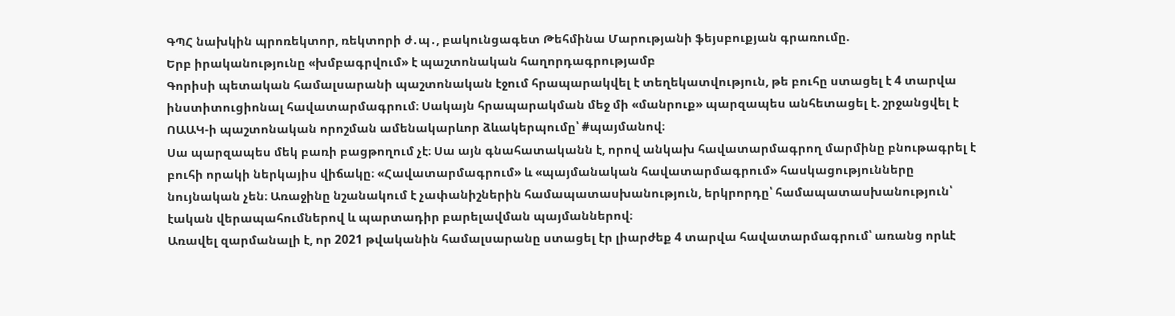ԳՊՀ նախկին պրոռեկտոր, ռեկտորի ժ․պ․, բակունցագետ Թեհմինա Մարությանի ֆեյսբուքյան գրառումը.
Երբ իրականությունը «խմբագրվում» է պաշտոնական հաղորդագրությամբ
Գորիսի պետական համալսարանի պաշտոնական էջում հրապարակվել է տեղեկատվություն, թե բուհը ստացել է 4 տարվա ինստիտուցիոնալ հավատարմագրում։ Սակայն հրապարակման մեջ մի «մանրուք» պարզապես անհետացել է. շրջանցվել է ՈԱԱԿ-ի պաշտոնական որոշման ամենակարևոր ձևակերպումը՝ #պայմանով։
Սա պարզապես մեկ բառի բացթողում չէ։ Սա այն գնահատականն է, որով անկախ հավատարմագրող մարմինը բնութագրել է բուհի որակի ներկայիս վիճակը։ «Հավատարմագրում» և «պայմանական հավատարմագրում» հասկացությունները նույնական չեն։ Առաջինը նշանակում է չափանիշներին համապատասխանություն, երկրորդը՝ համապատասխանություն՝ էական վերապահումներով և պարտադիր բարելավման պայմաններով։
Առավել զարմանալի է, որ 2021 թվականին համալսարանը ստացել էր լիարժեք 4 տարվա հավատարմագրում՝ առանց որևէ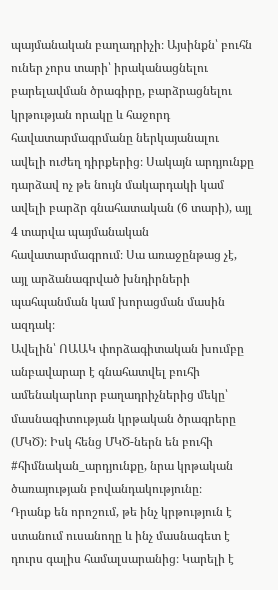պայմանական բաղադրիչի։ Այսինքն՝ բուհն ուներ չորս տարի՝ իրականացնելու բարելավման ծրագիրը, բարձրացնելու կրթության որակը և հաջորդ հավատարմագրմանը ներկայանալու ավելի ուժեղ դիրքերից։ Սակայն արդյունքը դարձավ ոչ թե նույն մակարդակի կամ ավելի բարձր գնահատական (6 տարի), այլ 4 տարվա պայմանական հավատարմագրում։ Սա առաջընթաց չէ, այլ արձանագրված խնդիրների պահպանման կամ խորացման մասին ազդակ։
Ավելին՝ ՈԱԱԿ փորձագիտական խումբը անբավարար է գնահատվել բուհի ամենակարևոր բաղադրիչներից մեկը՝ մասնագիտության կրթական ծրագրերը (ՄԿԾ)։ Իսկ հենց ՄԿԾ-ներն են բուհի #հիմնական_արդյունքը, նրա կրթական ծառայության բովանդակությունը։
Դրանք են որոշում, թե ինչ կրթություն է ստանում ուսանողը և ինչ մասնագետ է դուրս գալիս համալսարանից։ Կարելի է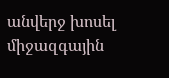անվերջ խոսել միջազգային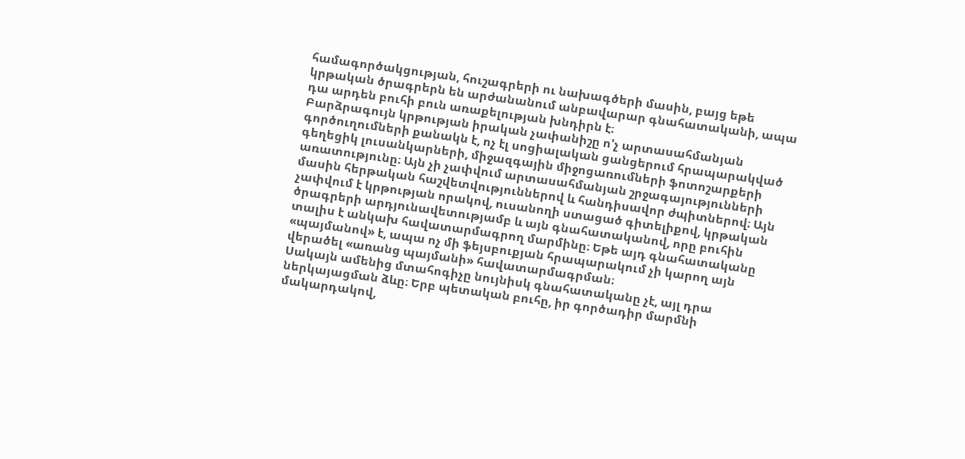համագործակցության, հուշագրերի ու նախագծերի մասին, բայց եթե կրթական ծրագրերն են արժանանում անբավարար գնահատականի, ապա դա արդեն բուհի բուն առաքելության խնդիրն է։
Բարձրագույն կրթության իրական չափանիշը ո'չ արտասահմանյան գործուղումների քանակն է, ոչ էլ սոցիալական ցանցերում հրապարակված գեղեցիկ լուսանկարների, միջազգային միջոցառումների ֆոտոշարքերի առատությունը։ Այն չի չափվում արտասահմանյան շրջագայությունների մասին հերթական հաշվետվություններով և հանդիսավոր ժպիտներով։ Այն չափվում է կրթության որակով, ուսանողի ստացած գիտելիքով, կրթական ծրագրերի արդյունավետությամբ և այն գնահատականով, որը բուհին տալիս է անկախ հավատարմագրող մարմինը։ Եթե այդ գնահատականը «պայմանով» է, ապա ոչ մի ֆեյսբուքյան հրապարակում չի կարող այն վերածել «առանց պայմանի» հավատարմագրման։
Սակայն ամենից մտահոգիչը նույնիսկ գնահատականը չէ, այլ դրա ներկայացման ձևը։ Երբ պետական բուհը, իր գործադիր մարմնի մակարդակով,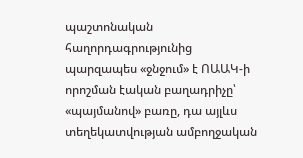պաշտոնական հաղորդագրությունից պարզապես «ջնջում» է ՈԱԱԿ-ի որոշման էական բաղադրիչը՝ «պայմանով» բառը, դա այլևս տեղեկատվության ամբողջական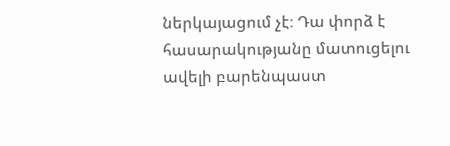ներկայացում չէ։ Դա փորձ է հասարակությանը մատուցելու ավելի բարենպաստ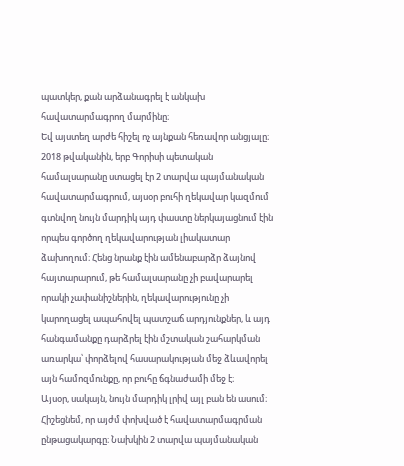պատկեր, քան արձանագրել է անկախ հավատարմագրող մարմինը։
Եվ այստեղ արժե հիշել ոչ այնքան հեռավոր անցյալը։
2018 թվականին, երբ Գորիսի պետական համալսարանը ստացել էր 2 տարվա պայմանական հավատարմագրում, այսօր բուհի ղեկավար կազմում գտնվող նույն մարդիկ այդ փաստը ներկայացնում էին որպես գործող ղեկավարության լիակատար ձախողում։ Հենց նրանք էին ամենաբարձր ձայնով հայտարարում, թե համալսարանը չի բավարարել որակի չափանիշներին, ղեկավարությունը չի կարողացել ապահովել պատշաճ արդյունքներ, և այդ հանգամանքը դարձրել էին մշտական շահարկման առարկա՝ փորձելով հասարակության մեջ ձևավորել այն համոզմունքը, որ բուհը ճգնաժամի մեջ է։
Այսօր, սակայն, նույն մարդիկ լրիվ այլ բան են ասում։
Հիշեցնեմ, որ այժմ փոխված է հավատարմագրման ընթացակարգը։ Նախկին 2 տարվա պայմանական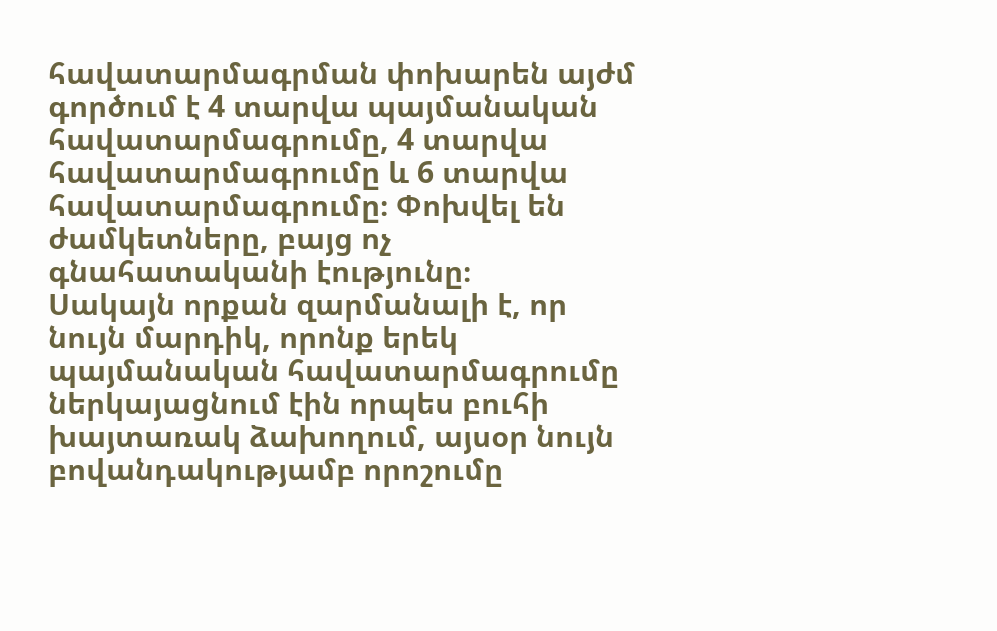հավատարմագրման փոխարեն այժմ գործում է 4 տարվա պայմանական հավատարմագրումը, 4 տարվա հավատարմագրումը և 6 տարվա հավատարմագրումը։ Փոխվել են ժամկետները, բայց ոչ գնահատականի էությունը։
Սակայն որքան զարմանալի է, որ նույն մարդիկ, որոնք երեկ պայմանական հավատարմագրումը ներկայացնում էին որպես բուհի խայտառակ ձախողում, այսօր նույն բովանդակությամբ որոշումը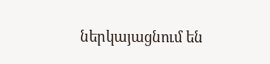ներկայացնում են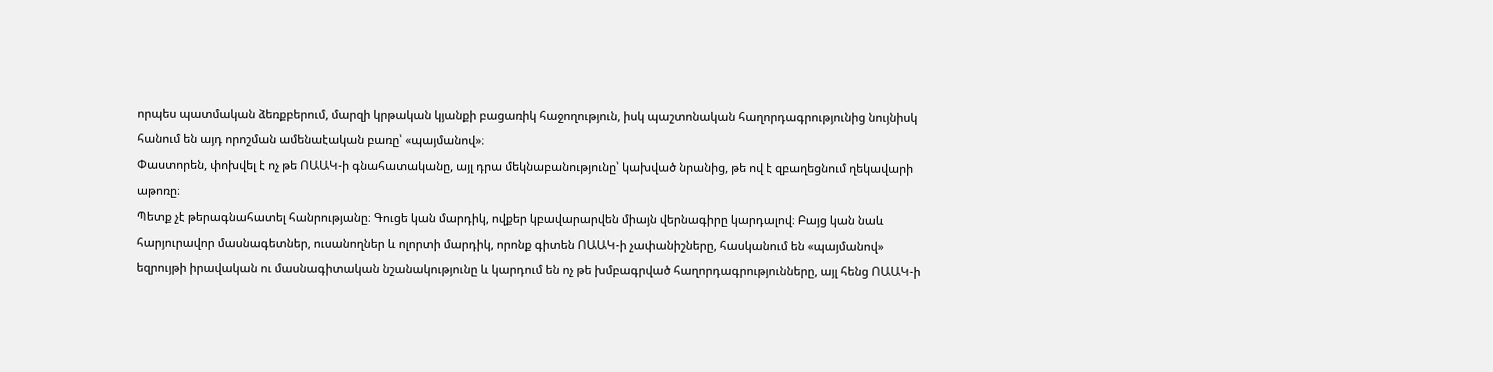որպես պատմական ձեռքբերում, մարզի կրթական կյանքի բացառիկ հաջողություն, իսկ պաշտոնական հաղորդագրությունից նույնիսկ հանում են այդ որոշման ամենաէական բառը՝ «պայմանով»։
Փաստորեն, փոխվել է ոչ թե ՈԱԱԿ-ի գնահատականը, այլ դրա մեկնաբանությունը՝ կախված նրանից, թե ով է զբաղեցնում ղեկավարի աթոռը։
Պետք չէ թերագնահատել հանրությանը։ Գուցե կան մարդիկ, ովքեր կբավարարվեն միայն վերնագիրը կարդալով։ Բայց կան նաև հարյուրավոր մասնագետներ, ուսանողներ և ոլորտի մարդիկ, որոնք գիտեն ՈԱԱԿ-ի չափանիշները, հասկանում են «պայմանով» եզրույթի իրավական ու մասնագիտական նշանակությունը և կարդում են ոչ թե խմբագրված հաղորդագրությունները, այլ հենց ՈԱԱԿ-ի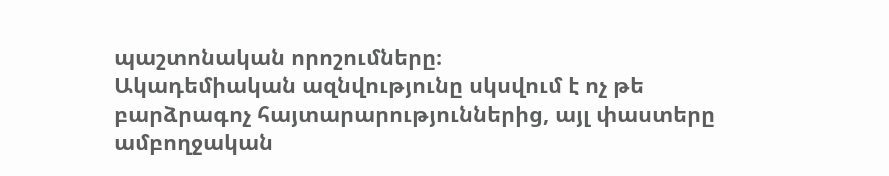պաշտոնական որոշումները։
Ակադեմիական ազնվությունը սկսվում է ոչ թե բարձրագոչ հայտարարություններից, այլ փաստերը ամբողջական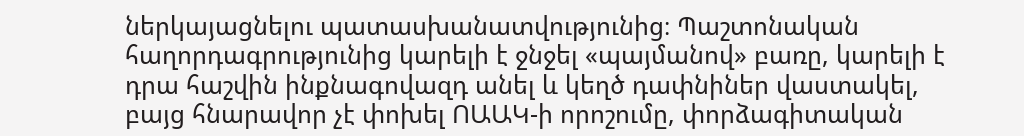ներկայացնելու պատասխանատվությունից։ Պաշտոնական հաղորդագրությունից կարելի է ջնջել «պայմանով» բառը, կարելի է դրա հաշվին ինքնագովազդ անել և կեղծ դափնիներ վաստակել, բայց հնարավոր չէ փոխել ՈԱԱԿ-ի որոշումը, փորձագիտական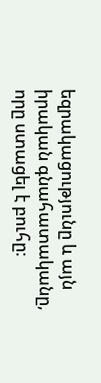եզրակացությունը և այն իրական գնահատականը, որը ստացել է բուհը։